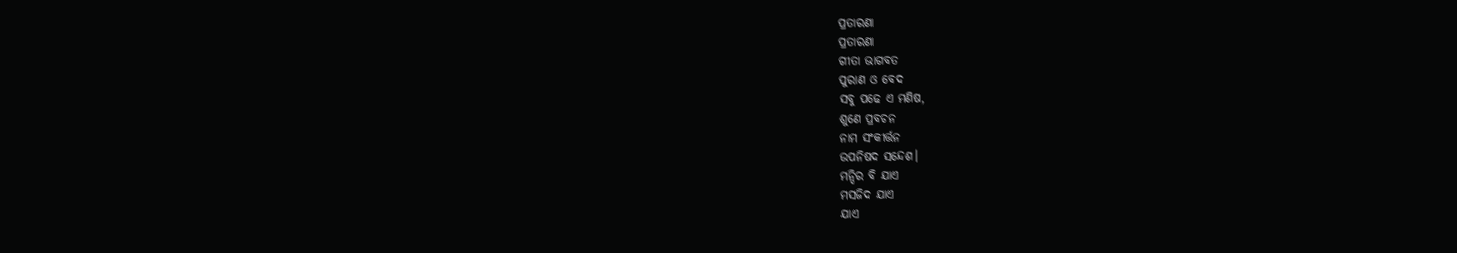ପ୍ରତାରଣା
ପ୍ରତାରଣା
ଗୀତା ଭାଗବତ
ପୁରାଣ ଓ ବେଦ
ସବୁ ପଢେ ଏ ମଣିଷ,
ଶୁଣେ ପ୍ରବଚନ
ନାମ ସଂକୀର୍ତ୍ତନ
ଉପନିଷଦ ସନ୍ଦେଶ।
ମନ୍ଦିର ବି ଯାଏ
ମସଜିଦ ଯାଏ
ଯାଏ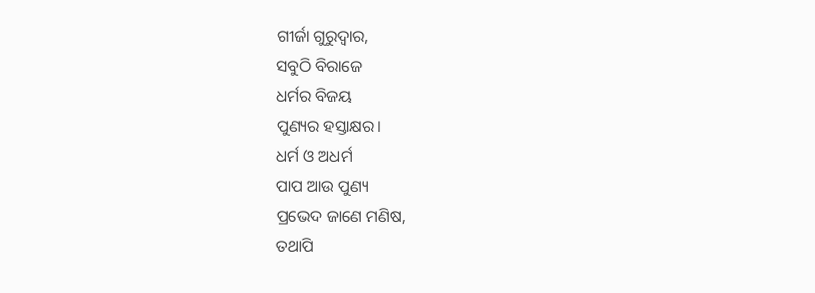ଗୀର୍ଜା ଗୁରୁଦ୍ଵାର,
ସବୁଠି ବିରାଜେ
ଧର୍ମର ବିଜୟ
ପୁଣ୍ୟର ହସ୍ତାକ୍ଷର।
ଧର୍ମ ଓ ଅଧର୍ମ
ପାପ ଆଉ ପୁଣ୍ୟ
ପ୍ରଭେଦ ଜାଣେ ମଣିଷ,
ତଥାପି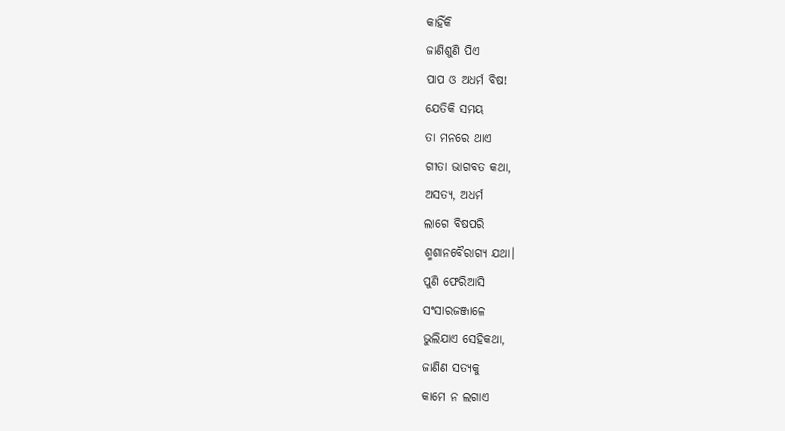କାହିଁକି
ଜାଣିଶୁଣି ପିଏ
ପାପ ଓ ଅଧର୍ମ ବିଷ!
ଯେତିକି ସମୟ
ତା ମନରେ ଥାଏ
ଗୀତା ଭାଗବତ କଥା,
ଅସତ୍ୟ, ଅଧର୍ମ
ଲାଗେ ବିଷପରି
ଶ୍ମଶାନବୈରାଗ୍ୟ ଯଥା।
ପୁଣି ଫେରିଆସି
ସଂସାରଜଞ୍ଜାଳେ
ଭୁଲିଯାଏ ସେହିକଥା,
ଜାଣିଣ ସତ୍ୟକୁ
କାମେ ନ ଲଗାଏ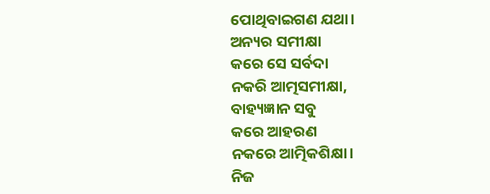ପୋଥିବାଇଗଣ ଯଥା।
ଅନ୍ୟର ସମୀକ୍ଷା
କରେ ସେ ସର୍ବଦା
ନକରି ଆତ୍ମସମୀକ୍ଷା,
ବାହ୍ୟଜ୍ଞାନ ସବୁ
କରେ ଆହରଣ
ନକରେ ଆତ୍ମିକଶିକ୍ଷା।
ନିଜ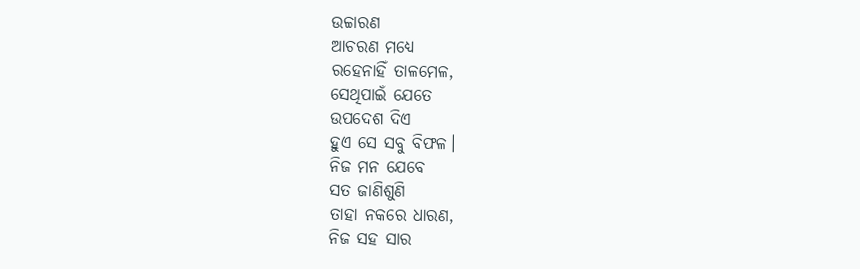ଉଚ୍ଚାରଣ
ଆଚରଣ ମଧ୍ୟେ
ରହେନାହିଁ ତାଳମେଳ,
ସେଥିପାଇଁ ଯେତେ
ଉପଦେଶ ଦିଏ
ହୁଏ ସେ ସବୁ ବିଫଳ।
ନିଜ ମନ ଯେବେ
ସତ ଜାଣିଶୁଣି
ତାହା ନକରେ ଧାରଣ,
ନିଜ ସହ ସାର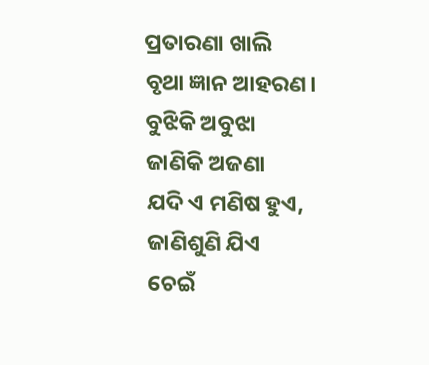ପ୍ରତାରଣା ଖାଲି
ବୃଥା ଜ୍ଞାନ ଆହରଣ।
ବୁଝିକି ଅବୁଝା
ଜାଣିକି ଅଜଣା
ଯଦି ଏ ମଣିଷ ହୁଏ,
ଜାଣିଶୁଣି ଯିଏ
ଚେଇଁ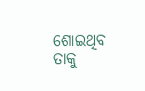ଶୋଇଥିବ
ତାକୁ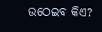ଉଠେଇବ କିଏ?